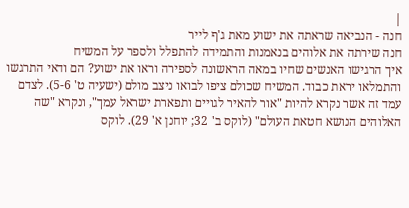|
חנה - הנביאה שראתה את ישוע מאת ג'ף לייר
חנה שירתה את אלוהים בנאמנות והתמידה להתפלל ולספר על המשיח
איך הרגישו האנשים שחיו במאה הראשונה לספירה וראו את ישוע? הם ודאי התרגשו והתמלאו יראת כבוד. המשיח שכולם ציפו לבואו ניצב מולם (ישעיה ט' 5-6). לצדם עמד זה אשר נקרא להיות "אור להאיר לגויים ותפארת ישראל עמך", ונקרא "שה האלוהים הנושא חטאת העולם" (לוקס ב' 32; יוחנן א' 29). לוקס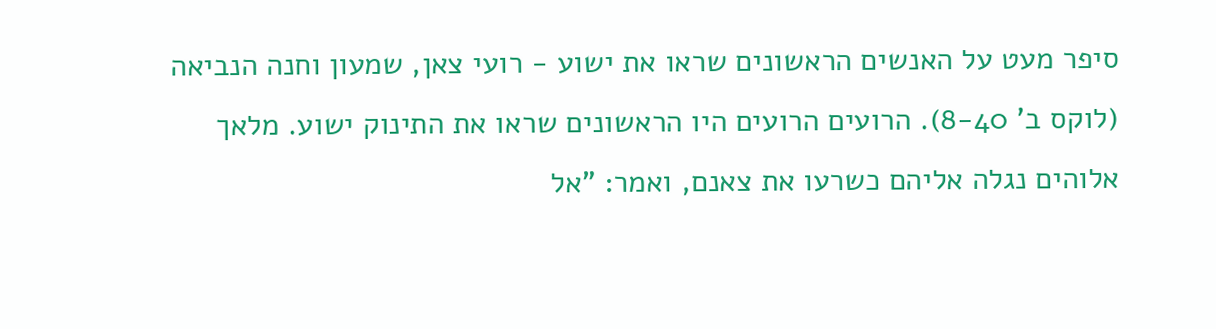סיפר מעט על האנשים הראשונים שראו את ישוע - רועי צאן, שמעון וחנה הנביאה (לוקס ב' 8-40). הרועים הרועים היו הראשונים שראו את התינוק ישוע. מלאך אלוהים נגלה אליהם כשרעו את צאנם, ואמר: "אל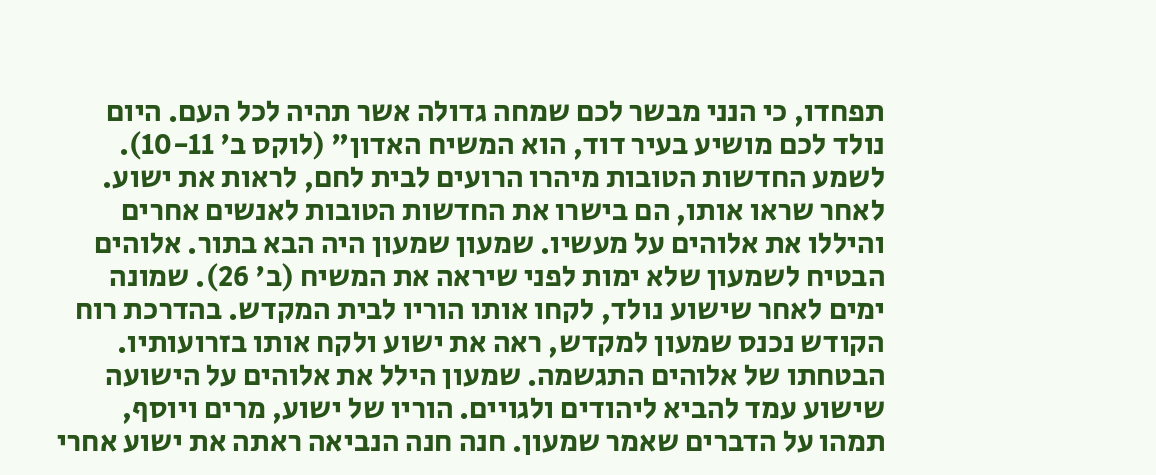תפחדו, כי הנני מבשר לכם שמחה גדולה אשר תהיה לכל העם. היום נולד לכם מושיע בעיר דוד, הוא המשיח האדון" (לוקס ב' 10-11). לשמע החדשות הטובות מיהרו הרועים לבית לחם, לראות את ישוע. לאחר שראו אותו, הם בישרו את החדשות הטובות לאנשים אחרים והיללו את אלוהים על מעשיו. שמעון שמעון היה הבא בתור. אלוהים הבטיח לשמעון שלא ימות לפני שיראה את המשיח (ב' 26). שמונה ימים לאחר שישוע נולד, לקחו אותו הוריו לבית המקדש. בהדרכת רוח הקודש נכנס שמעון למקדש, ראה את ישוע ולקח אותו בזרועותיו. הבטחתו של אלוהים התגשמה. שמעון הילל את אלוהים על הישועה שישוע עמד להביא ליהודים ולגויים. הוריו של ישוע, מרים ויוסף, תמהו על הדברים שאמר שמעון. חנה חנה הנביאה ראתה את ישוע אחרי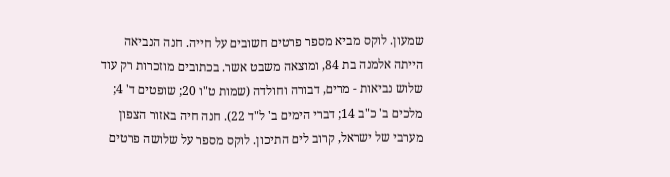שמעון. לוקס מביא מספר פרטים חשובים על חייה. חנה הנביאה הייתה אלמנה בת 84, ומוצאה משבט אשר. בכתובים מוזכרות רק עוד שלוש נביאות - מרים, דבורה וחולדה (שמות ט"ו 20; שופטים ד' 4; מלכים ב' כ"ב 14; דברי הימים ב' ל"ד 22). חנה חיה באזור הצפון מערבי של ישראל, קרוב לים התיכון. לוקס מספר על שלושה פרטים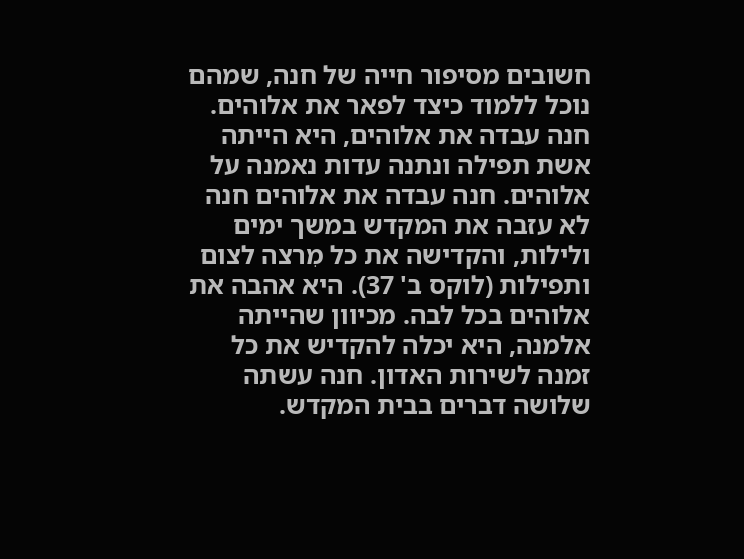חשובים מסיפור חייה של חנה, שמהם נוכל ללמוד כיצד לפאר את אלוהים. חנה עבדה את אלוהים, היא הייתה אשת תפילה ונתנה עדות נאמנה על אלוהים. חנה עבדה את אלוהים חנה לא עזבה את המקדש במשך ימים ולילות, והקדישה את כל מִרצה לצום ותפילות (לוקס ב' 37). היא אהבה את אלוהים בכל לבה. מכיוון שהייתה אלמנה, היא יכלה להקדיש את כל זמנה לשירות האדון. חנה עשתה שלושה דברים בבית המקדש.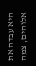היא עבדה את אלוהים, צמה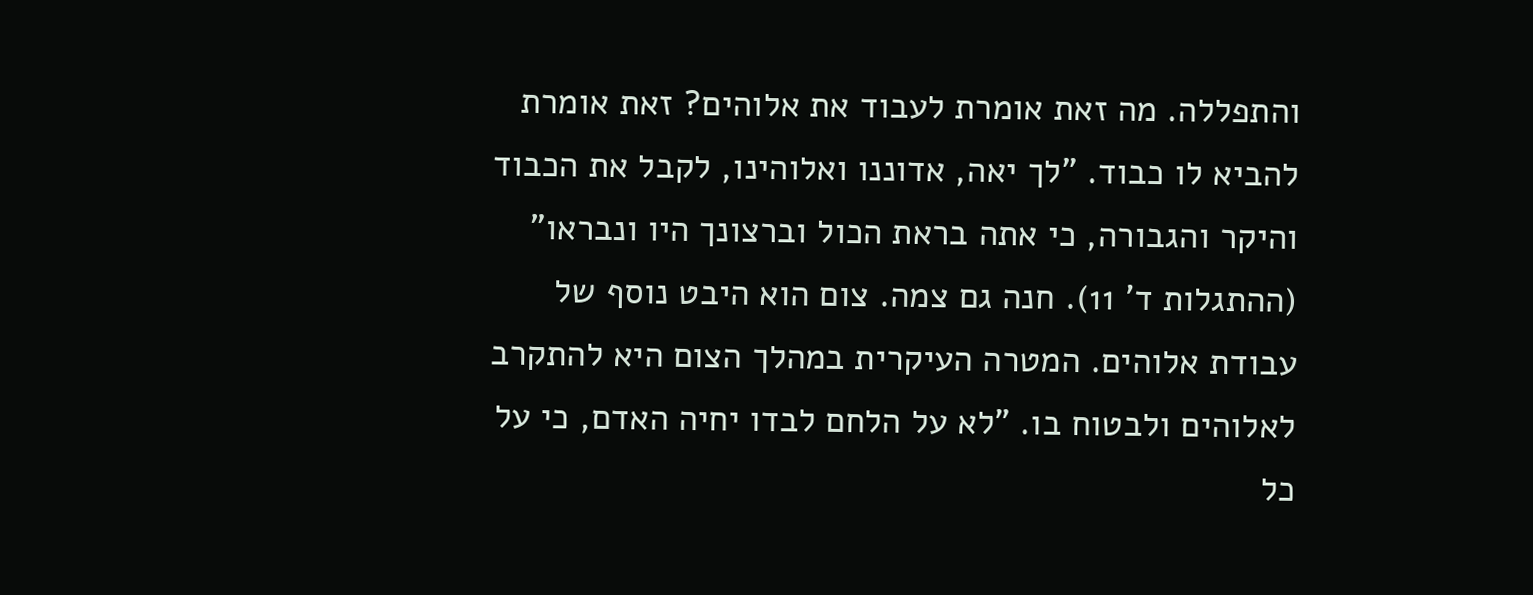והתפללה. מה זאת אומרת לעבוד את אלוהים? זאת אומרת להביא לו כבוד. "לך יאה, אדוננו ואלוהינו, לקבל את הכבוד והיקר והגבורה, כי אתה בראת הכול וברצונך היו ונבראו" (ההתגלות ד' 11). חנה גם צמה. צום הוא היבט נוסף של עבודת אלוהים. המטרה העיקרית במהלך הצום היא להתקרב לאלוהים ולבטוח בו. "לא על הלחם לבדו יחיה האדם, כי על כל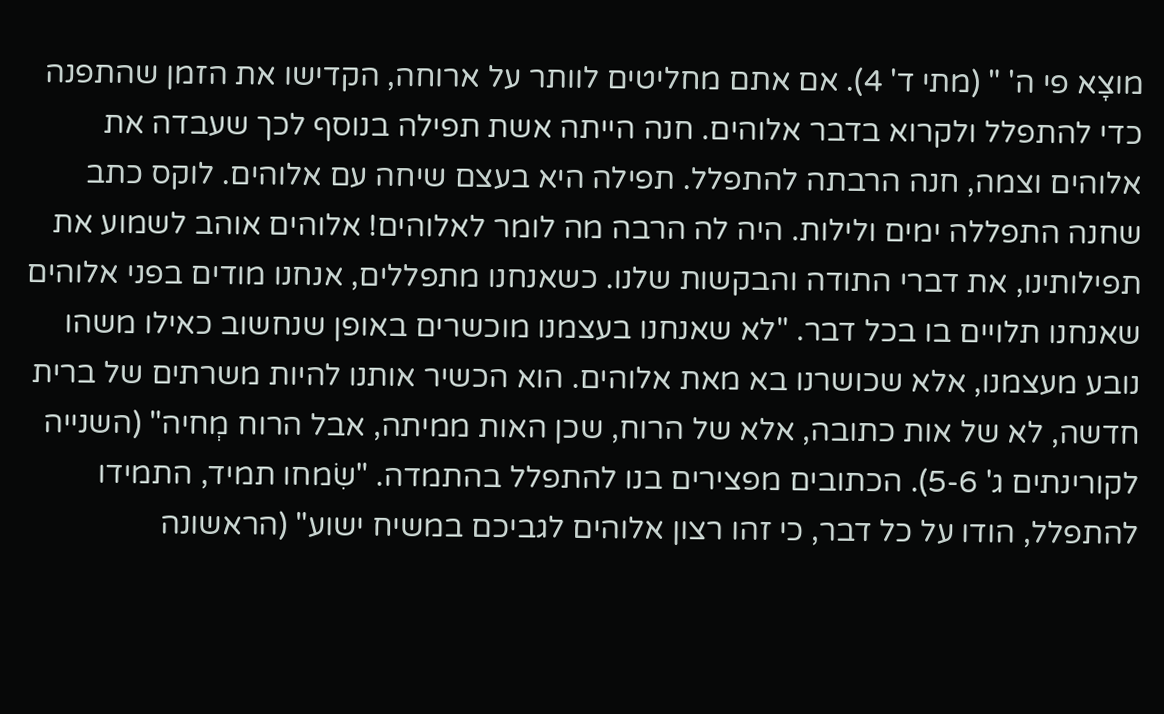מוצָא פי ה' " (מתי ד' 4). אם אתם מחליטים לוותר על ארוחה, הקדישו את הזמן שהתפנה כדי להתפלל ולקרוא בדבר אלוהים. חנה הייתה אשת תפילה בנוסף לכך שעבדה את אלוהים וצמה, חנה הרבתה להתפלל. תפילה היא בעצם שיחה עם אלוהים. לוקס כתב שחנה התפללה ימים ולילות. היה לה הרבה מה לומר לאלוהים! אלוהים אוהב לשמוע את תפילותינו, את דברי התודה והבקשות שלנו. כשאנחנו מתפללים, אנחנו מודים בפני אלוהים שאנחנו תלויים בו בכל דבר. "לא שאנחנו בעצמנו מוכשרים באופן שנחשוב כאילו משהו נובע מעצמנו, אלא שכושרנו בא מאת אלוהים. הוא הכשיר אותנו להיות משרתים של ברית חדשה, לא של אות כתובה, אלא של הרוח, שכן האות ממיתה, אבל הרוח מְחיה" (השנייה לקורינתים ג' 5-6). הכתובים מפצירים בנו להתפלל בהתמדה. "שִׂמחו תמיד, התמידו להתפלל, הודו על כל דבר, כי זהו רצון אלוהים לגביכם במשיח ישוע" (הראשונה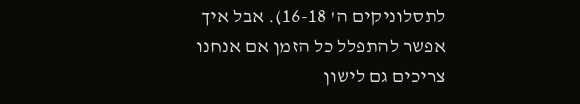לתסלוניקים ה' 16-18). אבל איך אפשר להתפלל כל הזמן אם אנחנו צריכים גם לישון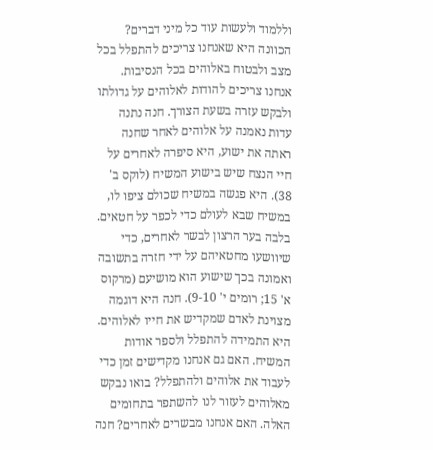וללמוד ולעשות עוד כל מיני דברים? הכוונה היא שאנחנו צריכים להתפלל בכל מצב ולבטוח באלוהים בכל הנסיבות. אנחנו צריכים להודות לאלוהים על גדולתו ולבקש עזרה בשעת הצורך. חנה נתנה עדות נאמנה על אלוהים לאחר שחנה ראתה את ישוע, היא סיפרה לאחרים על חיי הנצח שיש בישוע המשיח (לוקס ב' 38). היא פגשה במשיח שכולם ציפו לו, במשיח שבא לעולם כדי לכפר על חטאים. בלבה בער הרצון לבשר לאחרים, כדי שיוושעו מחטאיהם על ידי חזרה בתשובה ואמונה בכך שישוע הוא מושיעם (מרקוס א' 15; רומים י' 9-10). חנה היא דוגמה מצוינת לאדם שמקדיש את חייו לאלוהים. היא התמידה להתפלל ולספר אודות המשיח. האם גם אנחנו מקדישים זמן כדי לעבוד את אלוהים ולהתפלל? בואו נבקש מאלוהים לעזור לנו להשתפר בתחומים האלה. האם אנחנו מבשרים לאחרים? חנה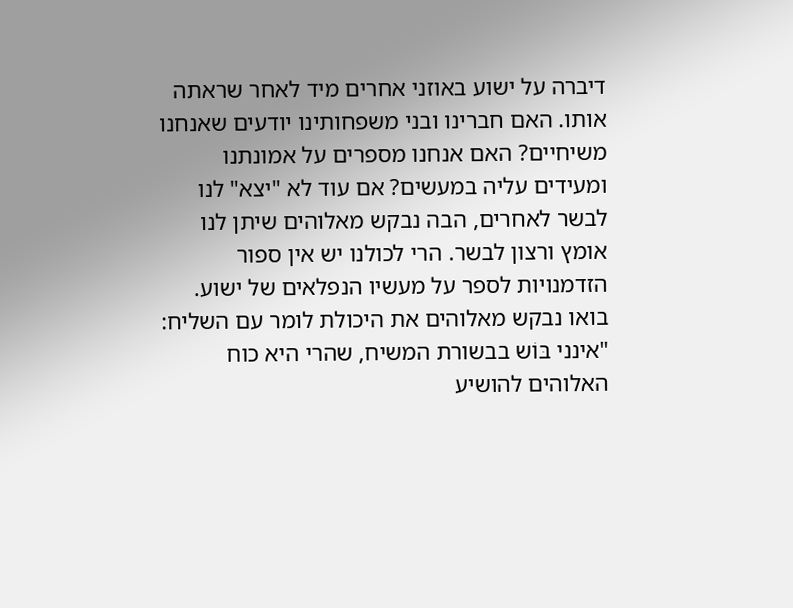דיברה על ישוע באוזני אחרים מיד לאחר שראתה אותו. האם חברינו ובני משפחותינו יודעים שאנחנו משיחיים? האם אנחנו מספרים על אמונתנו ומעידים עליה במעשים? אם עוד לא "יצא" לנו לבשר לאחרים, הבה נבקש מאלוהים שיתן לנו אומץ ורצון לבשר. הרי לכולנו יש אין ספור הזדמנויות לספר על מעשיו הנפלאים של ישוע. בואו נבקש מאלוהים את היכולת לומר עם השליח: "אינני בּוֹש בבשורת המשיח, שהרי היא כוח האלוהים להושיע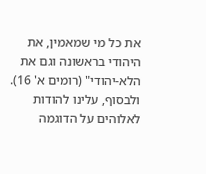את כל מי שמאמין, את היהודי בראשונה וגם את הלא-יהודי" (רומים א' 16). ולבסוף, עלינו להודות לאלוהים על הדוגמה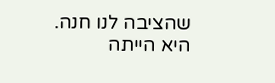שהציבה לנו חנה. היא הייתה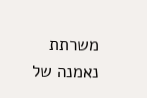משרתת נאמנה של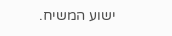ישוע המשיח.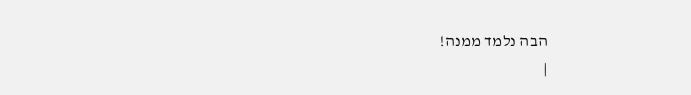הבה נלמד ממנה!
|